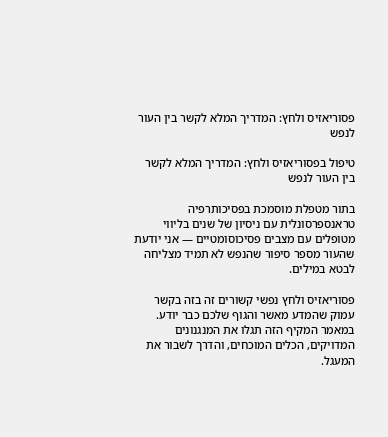פסוריאזיס ולחץ: המדריך המלא לקשר בין העור לנפש

טיפול בפסוריאזיס ולחץ: המדריך המלא לקשר בין העור לנפש

בתור מטפלת מוסמכת בפסיכותרפיה טראנספרסונלית עם ניסיון של שנים בליווי מטופלים עם מצבים פסיכוסומטיים — אני יודעת שהעור מספר סיפור שהנפש לא תמיד מצליחה לבטא במילים.

פסוריאזיס ולחץ נפשי קשורים זה בזה בקשר עמוק שהמדע מאשר והגוף שלכם כבר יודע. במאמר המקיף הזה תגלו את המנגנונים המדויקים, הכלים המוכחים, והדרך לשבור את המעגל.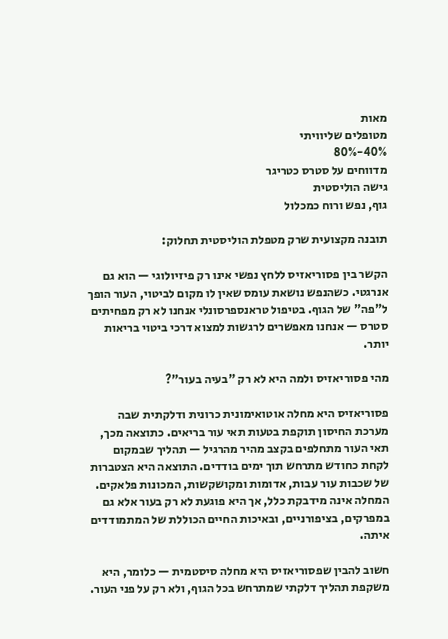מאות
מטופלים שליוויתי
40%-80%
מדווחים על סטרס כטריגר
גישה הוליסטית
גוף, נפש ורוח כמכלול

תובנה מקצועית שרק מטפלת הוליסטית תחלוק:

הקשר בין פסוריאזיס ללחץ נפשי אינו רק פיזיולוגי — הוא גם אנרגטי. כשהנפש נושאת עומס שאין לו מקום לביטוי, העור הופך ל"פה" של הגוף. בטיפול טראנספרסונלי אנחנו לא רק מפחיתים סטרס — אנחנו מאפשרים לרגשות למצוא דרכי ביטוי בריאות יותר.

מהי פסוריאזיס ולמה היא לא רק "בעיה בעור"?

פסוריאזיס היא מחלה אוטואימונית כרונית ודלקתית שבה מערכת החיסון תוקפת בטעות תאי עור בריאים. כתוצאה מכך, תאי העור מתחלפים בקצב מהיר מהרגיל — תהליך שבמקום לקחת כחודש מתרחש תוך ימים בודדים. התוצאה היא הצטברות של שכבות עור עבות, אדומות ומקושקשות, המכונות פלאקים. המחלה אינה מידבקת כלל, אך היא פוגעת לא רק בעור אלא גם במפרקים, בציפורניים, ובאיכות החיים הכוללת של המתמודדים איתה.

חשוב להבין שפסוריאזיס היא מחלה סיסטמית — כלומר, היא משקפת תהליך דלקתי שמתרחש בכל הגוף, ולא רק על פני העור.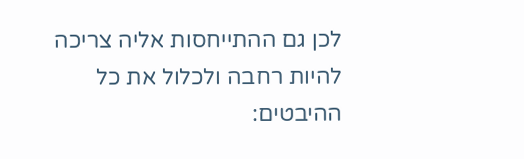לכן גם ההתייחסות אליה צריכה להיות רחבה ולכלול את כל ההיבטים: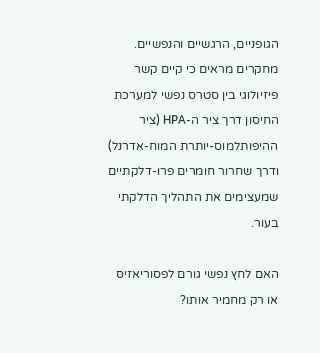הגופניים, הרגשיים והנפשיים. מחקרים מראים כי קיים קשר פיזיולוגי בין סטרס נפשי למערכת החיסון דרך ציר ה-HPA (ציר ההיפותלמוס-יותרת המוח-אדרנל) ודרך שחרור חומרים פרו-דלקתיים שמעצימים את התהליך הדלקתי בעור.

האם לחץ נפשי גורם לפסוריאזיס או רק מחמיר אותו?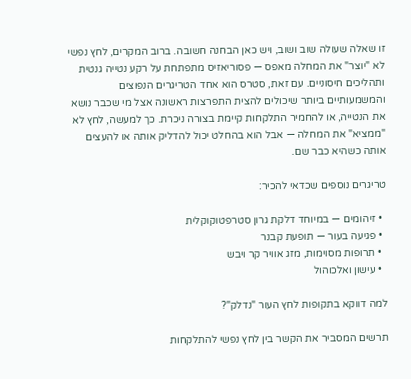זו שאלה שעולה שוב ושוב, ויש כאן הבחנה חשובה. ברוב המקרים, לחץ נפשי לא "יוצר" את המחלה מאפס — פסוריאזיס מתפתחת על רקע נטייה גנטית ותהליכים חיסוניים. עם זאת, סטרס הוא אחד הטריגרים הנפוצים והמשמעותיים ביותר שיכולים להצית התפרצות ראשונה אצל מי שכבר נושא את הנטייה, או להחמיר התלקחות קיימת בצורה ניכרת. כך למעשה, לחץ לא "ממציא" את המחלה — אבל הוא בהחלט יכול להדליק אותה או להעצים אותה כשהיא כבר שם.

טריגרים נוספים שכדאי להכיר:

  • זיהומים — במיוחד דלקת גרון סטרפטוקוקלית
  • פגיעה בעור — תופעת קבנר
  • תרופות מסוימות, מזג אוויר קר ויבש
  • עישון ואלכוהול

למה דווקא בתקופות לחץ העור "נדלק"?

תרשים המסביר את הקשר בין לחץ נפשי להתלקחות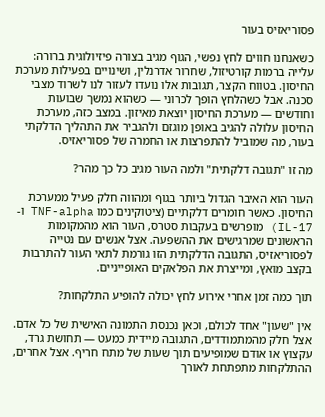פסוריאזיס בעור

כשאנחנו חווים לחץ נפשי, הגוף מגיב בצורה פיזיולוגית ברורה: עלייה ברמות קורטיזול, שחרור אדרנלין, ושינויים בפעילות מערכת החיסון. בטווח הקצר, תגובות אלו נועדו לעזור לנו לשרוד מצבי סכנה. אבל כשהלחץ הופך לכרוני — כשהוא נמשך שבועות וחודשים — מערכת החיסון יוצאת מאיזון. במצב כזה, מערכת החיסון עלולה להגיב באופן מוגזם ולהגביר את התהליך הדלקתי בעור, מה שמוביל להתפרצות או החמרה של פסוריאזיס.

מה זו "תגובה דלקתית" ולמה העור מגיב כל כך מהר?

העור הוא האיבר הגדול ביותר בגוף ומהווה חלק פעיל ממערכת החיסון. כאשר חומרים דלקתיים (ציטוקינים כמו TNF-alpha ו-IL-17) מופרשים בעקבות סטרס, העור הוא מהמקומות הראשונים שמרגישים את ההשפעה. אצל אנשים עם נטייה לפסוריאזיס, התגובה הדלקתית הזו גורמת לתאי העור להתרבות בקצב מואץ, ומייצרת את הפלאקים האופייניים.

תוך כמה זמן אחרי אירוע לחץ יכולה להופיע התלקחות?

אין "שעון" אחד לכולם, וכאן נכנסת התמונה האישית של כל אדם. אצל חלק מהמתמודדים, התגובה מיידית כמעט — תחושת גרד, עקצוץ או אודם שמופיעים תוך שעות של מתח חריף. אצל אחרים, ההתלקחות מתפתחת לאורך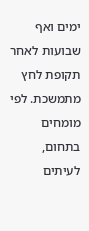ימים ואף שבועות לאחר תקופת לחץ מתמשכת. לפי מומחים בתחום, לעיתים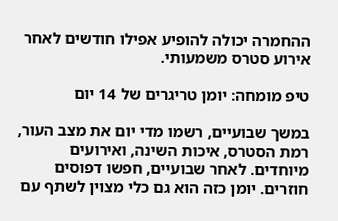ההחמרה יכולה להופיע אפילו חודשים לאחר אירוע סטרס משמעותי.

טיפ מומחה: יומן טריגרים של 14 יום

במשך שבועיים, רשמו מדי יום את מצב העור, רמת הסטרס, איכות השינה, ואירועים מיוחדים. לאחר שבועיים, חפשו דפוסים חוזרים. יומן כזה הוא גם כלי מצוין לשתף עם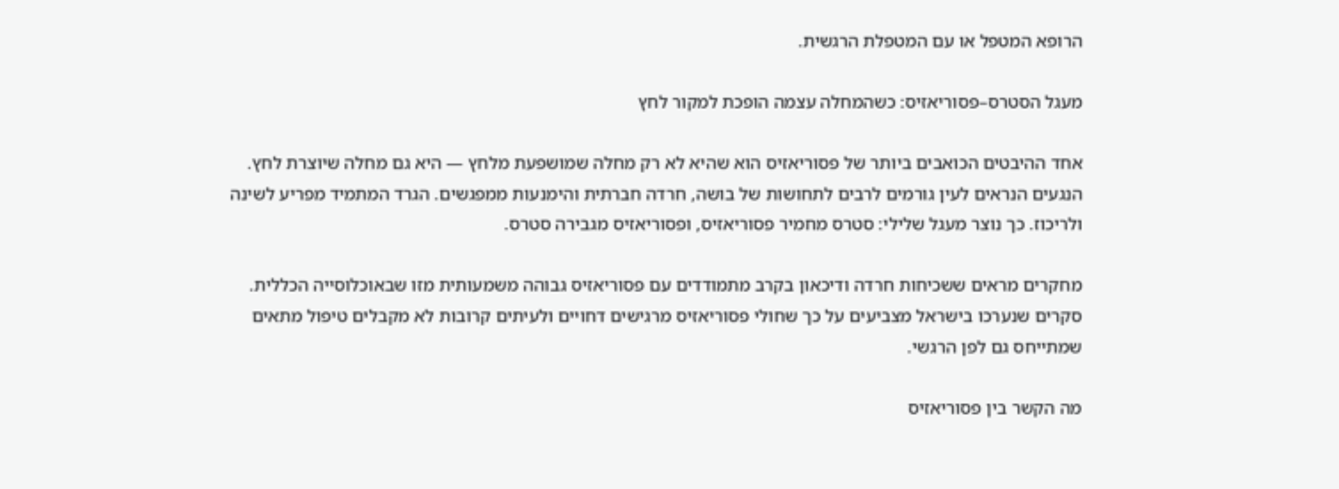הרופא המטפל או עם המטפלת הרגשית.

מעגל הסטרס–פסוריאזיס: כשהמחלה עצמה הופכת למקור לחץ

אחד ההיבטים הכואבים ביותר של פסוריאזיס הוא שהיא לא רק מחלה שמושפעת מלחץ — היא גם מחלה שיוצרת לחץ. הנגעים הנראים לעין גורמים לרבים לתחושות של בושה, חרדה חברתית והימנעות ממפגשים. הגרד המתמיד מפריע לשינה ולריכוז. כך נוצר מעגל שלילי: סטרס מחמיר פסוריאזיס, ופסוריאזיס מגבירה סטרס.

מחקרים מראים ששכיחות חרדה ודיכאון בקרב מתמודדים עם פסוריאזיס גבוהה משמעותית מזו שבאוכלוסייה הכללית. סקרים שנערכו בישראל מצביעים על כך שחולי פסוריאזיס מרגישים דחויים ולעיתים קרובות לא מקבלים טיפול מתאים שמתייחס גם לפן הרגשי.

מה הקשר בין פסוריאזיס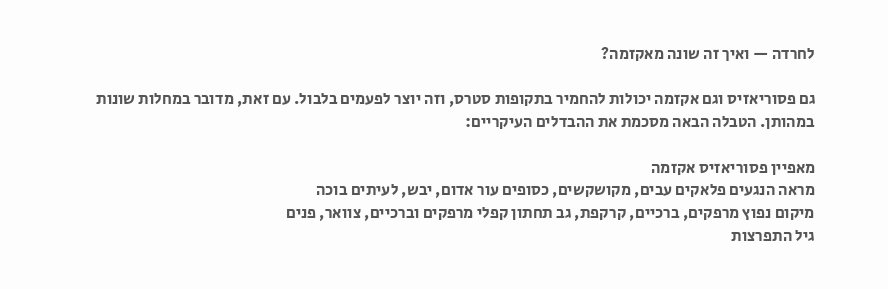לחרדה — ואיך זה שונה מאקזמה?

גם פסוריאזיס וגם אקזמה יכולות להחמיר בתקופות סטרס, וזה יוצר לפעמים בלבול. עם זאת, מדובר במחלות שונות במהותן. הטבלה הבאה מסכמת את ההבדלים העיקריים:

מאפיין פסוריאזיס אקזמה
מראה הנגעים פלאקים עבים, מקושקשים, כסופים עור אדום, יבש, לעיתים בוכה
מיקום נפוץ מרפקים, ברכיים, קרקפת, גב תחתון קפלי מרפקים וברכיים, צוואר, פנים
גיל התפרצות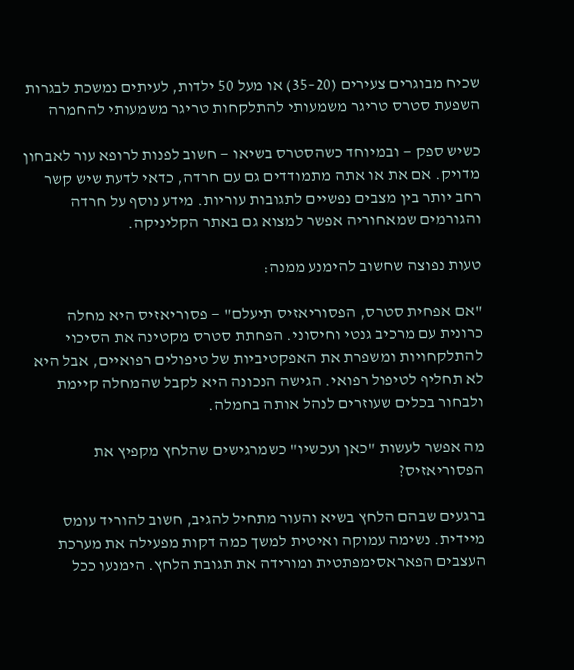שכיח מבוגרים צעירים (20–35) או מעל 50 ילדות, לעיתים נמשכת לבגרות
השפעת סטרס טריגר משמעותי להתלקחות טריגר משמעותי להחמרה

כשיש ספק — ובמיוחד כשהסטרס בשיאו — חשוב לפנות לרופא עור לאבחון מדויק. אם את או אתה מתמודדים גם עם חרדה, כדאי לדעת שיש קשר רחב יותר בין מצבים נפשיים לתגובות עוריות. מידע נוסף על חרדה והגורמים שמאחוריה אפשר למצוא גם באתר הקליניקה.

טעות נפוצה שחשוב להימנע ממנה:

"אם אפחית סטרס, הפסוריאזיס תיעלם" — פסוריאזיס היא מחלה כרונית עם מרכיב גנטי וחיסוני. הפחתת סטרס מקטינה את הסיכוי להתלקחויות ומשפרת את האפקטיביות של טיפולים רפואיים, אבל היא לא תחליף לטיפול רפואי. הגישה הנכונה היא לקבל שהמחלה קיימת ולבחור בכלים שעוזרים לנהל אותה בחמלה.

מה אפשר לעשות "כאן ועכשיו" כשמרגישים שהלחץ מקפיץ את הפסוריאזיס?

ברגעים שבהם הלחץ בשיא והעור מתחיל להגיב, חשוב להוריד עומס מיידית. נשימה עמוקה ואיטית למשך כמה דקות מפעילה את מערכת העצבים הפאראסימפתטית ומורידה את תגובת הלחץ. הימנעו ככל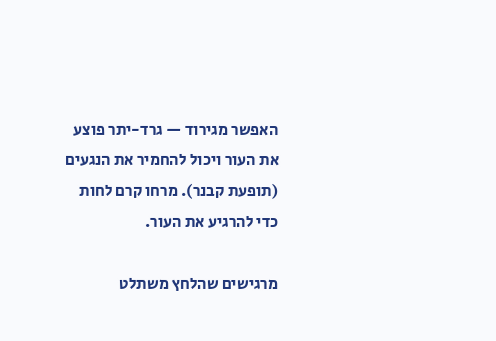האפשר מגירוד — גרד-יתר פוצע את העור ויכול להחמיר את הנגעים (תופעת קבנר). מרחו קרם לחות כדי להרגיע את העור.

מרגישים שהלחץ משתלט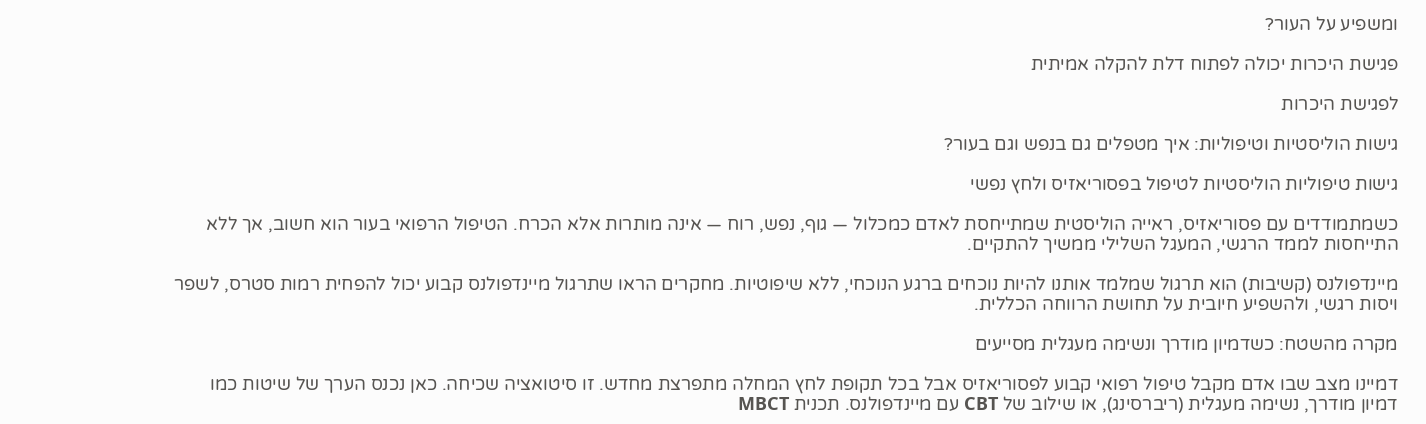ומשפיע על העור?

פגישת היכרות יכולה לפתוח דלת להקלה אמיתית

לפגישת היכרות

גישות הוליסטיות וטיפוליות: איך מטפלים גם בנפש וגם בעור?

גישות טיפוליות הוליסטיות לטיפול בפסוריאזיס ולחץ נפשי

כשמתמודדים עם פסוריאזיס, ראייה הוליסטית שמתייחסת לאדם כמכלול — גוף, נפש, רוח — אינה מותרות אלא הכרח. הטיפול הרפואי בעור הוא חשוב, אך ללא התייחסות לממד הרגשי, המעגל השלילי ממשיך להתקיים.

מיינדפולנס (קשיבות) הוא תרגול שמלמד אותנו להיות נוכחים ברגע הנוכחי, ללא שיפוטיות. מחקרים הראו שתרגול מיינדפולנס קבוע יכול להפחית רמות סטרס, לשפר ויסות רגשי, ולהשפיע חיובית על תחושת הרווחה הכללית.

מקרה מהשטח: כשדמיון מודרך ונשימה מעגלית מסייעים

דמיינו מצב שבו אדם מקבל טיפול רפואי קבוע לפסוריאזיס אבל בכל תקופת לחץ המחלה מתפרצת מחדש. זו סיטואציה שכיחה. כאן נכנס הערך של שיטות כמו דמיון מודרך, נשימה מעגלית (ריברסינג), או שילוב של CBT עם מיינדפולנס. תכנית MBCT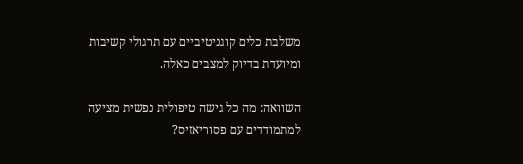משלבת כלים קוגניטיביים עם תרגולי קשיבות ומיועדת בדיוק למצבים כאלה.

השוואה: מה כל גישה טיפולית נפשית מציעה למתמודדים עם פסוריאזיס?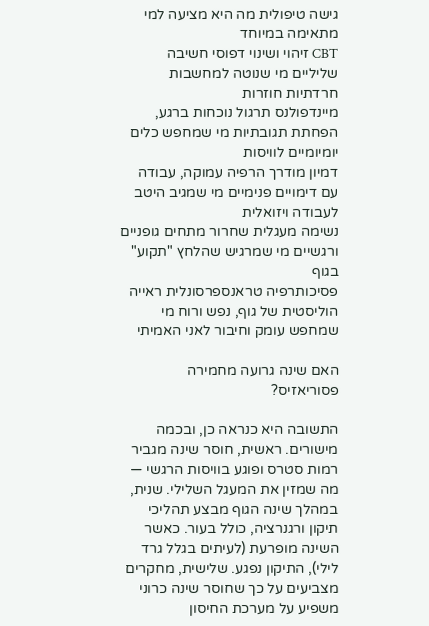גישה טיפולית מה היא מציעה למי מתאימה במיוחד
CBT זיהוי ושינוי דפוסי חשיבה שליליים מי שנוטה למחשבות חרדתיות חוזרות
מיינדפולנס תרגול נוכחות ברגע, הפחתת תגובתיות מי שמחפש כלים יומיומיים לוויסות
דמיון מודרך הרפיה עמוקה, עבודה עם דימויים פנימיים מי שמגיב היטב לעבודה ויזואלית
נשימה מעגלית שחרור מתחים גופניים ורגשיים מי שמרגיש שהלחץ "תקוע" בגוף
פסיכותרפיה טראנספרסונלית ראייה הוליסטית של גוף, נפש ורוח מי שמחפש עומק וחיבור לאני האמיתי

האם שינה גרועה מחמירה פסוריאזיס?

התשובה היא כנראה כן, ובכמה מישורים. ראשית, חוסר שינה מגביר רמות סטרס ופוגע בוויסות הרגשי — מה שמזין את המעגל השלילי. שנית, במהלך שינה הגוף מבצע תהליכי תיקון ורגנרציה, כולל בעור. כאשר השינה מופרעת (לעיתים בגלל גרד לילי), התיקון נפגע. שלישית, מחקרים מצביעים על כך שחוסר שינה כרוני משפיע על מערכת החיסון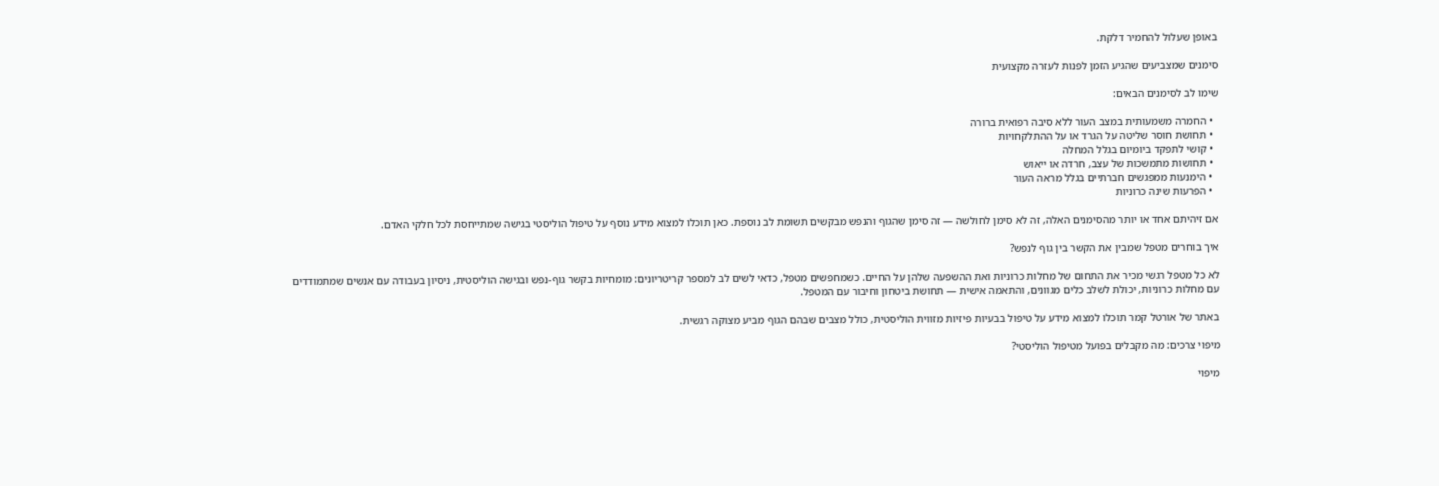באופן שעלול להחמיר דלקת.

סימנים שמצביעים שהגיע הזמן לפנות לעזרה מקצועית

שימו לב לסימנים הבאים:

  • החמרה משמעותית במצב העור ללא סיבה רפואית ברורה
  • תחושת חוסר שליטה על הגרד או על ההתלקחויות
  • קושי לתפקד ביומיום בגלל המחלה
  • תחושות מתמשכות של עצב, חרדה או ייאוש
  • הימנעות ממפגשים חברתיים בגלל מראה העור
  • הפרעות שינה כרוניות

אם זיהיתם אחד או יותר מהסימנים האלה, זה לא סימן לחולשה — זה סימן שהגוף והנפש מבקשים תשומת לב נוספת. כאן תוכלו למצוא מידע נוסף על טיפול הוליסטי בגישה שמתייחסת לכל חלקי האדם.

איך בוחרים מטפל שמבין את הקשר בין גוף לנפש?

לא כל מטפל רגשי מכיר את התחום של מחלות כרוניות ואת ההשפעה שלהן על החיים. כשמחפשים מטפל, כדאי לשים לב למספר קריטריונים: מומחיות בקשר גוף-נפש ובגישה הוליסטית, ניסיון בעבודה עם אנשים שמתמודדים עם מחלות כרוניות, יכולת לשלב כלים מגוונים, והתאמה אישית — תחושת ביטחון וחיבור עם המטפל.

באתר של אורטל קמר תוכלו למצוא מידע על טיפול בבעיות פיזיות מזווית הוליסטית, כולל מצבים שבהם הגוף מביע מצוקה רגשית.

מיפוי צרכים: מה מקבלים בפועל מטיפול הוליסטי?

מיפוי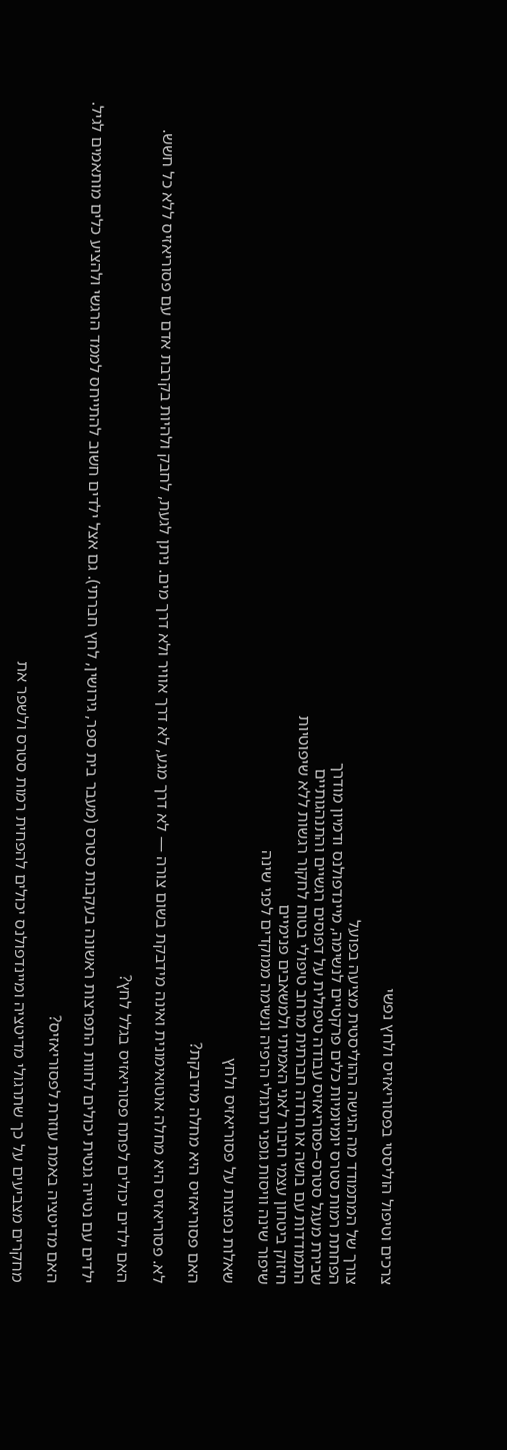צרכים וטיפול הוליסטי בפסוריאזיס ולחץ נפשי

צורך של המתמודד מה הגישה ההוליסטית מציעה בפועל
הפחתת רמות סטרס יומיומיות כלים פרקטיים לנשימה, מיינדפולנס ודמיון מודרך
שבירת מעגל סטרס–פסוריאזיס עבודה טיפולית על דפוסים רגשיים והתנהגותיים
התמודדות עם בושה או חרדה חברתית מרחב טיפולי בטוח לחקור רגשות ללא שיפוטיות
חיזוק ביטחון עצמי חיבור לאני האמיתי ולמשאבים פנימיים
שיפור שינה וויסות גופני תרגולי הרפיה ונשימה ממוקדים לפני שינה

שאלות נפוצות על פסוריאזיס ולחץ

האם פסוריאזיס היא מחלה מידבקת?

לא. פסוריאזיס היא מחלה אוטואימונית ואינה מידבקת בשום צורה — לא דרך מגע, לא דרך אוויר ולא דרך מים. ניתן לגעת, לחבק ולהיות בקרבת אדם עם פסוריאזיס ללא כל חשש.

האם ילדים יכולים לפתח פסוריאזיס בגלל לחץ?

ילדים עם נטייה גנטית יכולים לחוות התפרצות ראשונה בעקבות סטרס (מעבר בית ספר, גירושין, לחץ חברתי). גם אצל ילדים חשוב להתייחס לממד הרגשי ולהציע כלים מותאמים לגיל.

האם מדיטציה באמת עוזרת לפסוריאזיס?

מחקרים מצביעים על כך שתרגולי מדיטציה ומיינדפולנס יכולים להפחית רמות סטרס ולשפר את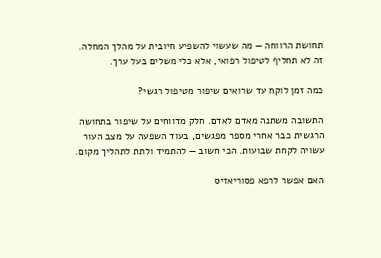תחושת הרווחה — מה שעשוי להשפיע חיובית על מהלך המחלה. זה לא תחליף לטיפול רפואי, אלא כלי משלים בעל ערך.

כמה זמן לוקח עד שרואים שיפור מטיפול רגשי?

התשובה משתנה מאדם לאדם. חלק מדווחים על שיפור בתחושה הרגשית כבר אחרי מספר מפגשים, בעוד השפעה על מצב העור עשויה לקחת שבועות. הכי חשוב — להתמיד ולתת לתהליך מקום.

האם אפשר לרפא פסוריאזיס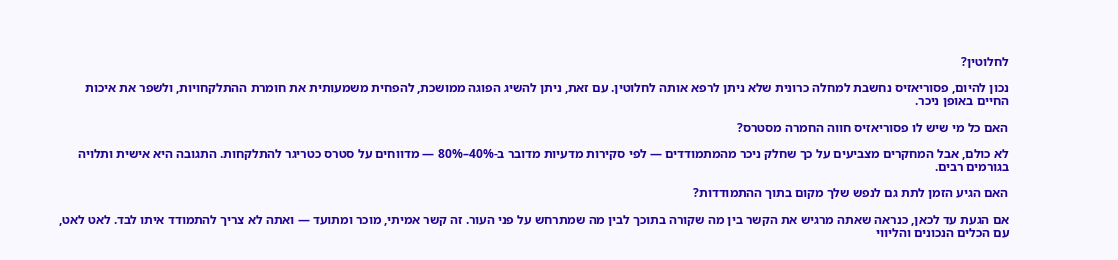לחלוטין?

נכון להיום, פסוריאזיס נחשבת למחלה כרונית שלא ניתן לרפא אותה לחלוטין. עם זאת, ניתן להשיג הפוגה ממושכת, להפחית משמעותית את חומרת ההתלקחויות, ולשפר את איכות החיים באופן ניכר.

האם כל מי שיש לו פסוריאזיס חווה החמרה מסטרס?

לא כולם, אבל המחקרים מצביעים על כך שחלק ניכר מהמתמודדים — לפי סקירות מדעיות מדובר ב-40%–80% — מדווחים על סטרס כטריגר להתלקחות. התגובה היא אישית ותלויה בגורמים רבים.

האם הגיע הזמן לתת גם לנפש שלך מקום בתוך ההתמודדות?

אם הגעת עד לכאן, כנראה שאתה מרגיש את הקשר בין מה שקורה בתוכך לבין מה שמתרחש על פני העור. זה קשר אמיתי, מוכר ומתועד — ואתה לא צריך להתמודד איתו לבד. לאט לאט, עם הכלים הנכונים והליווי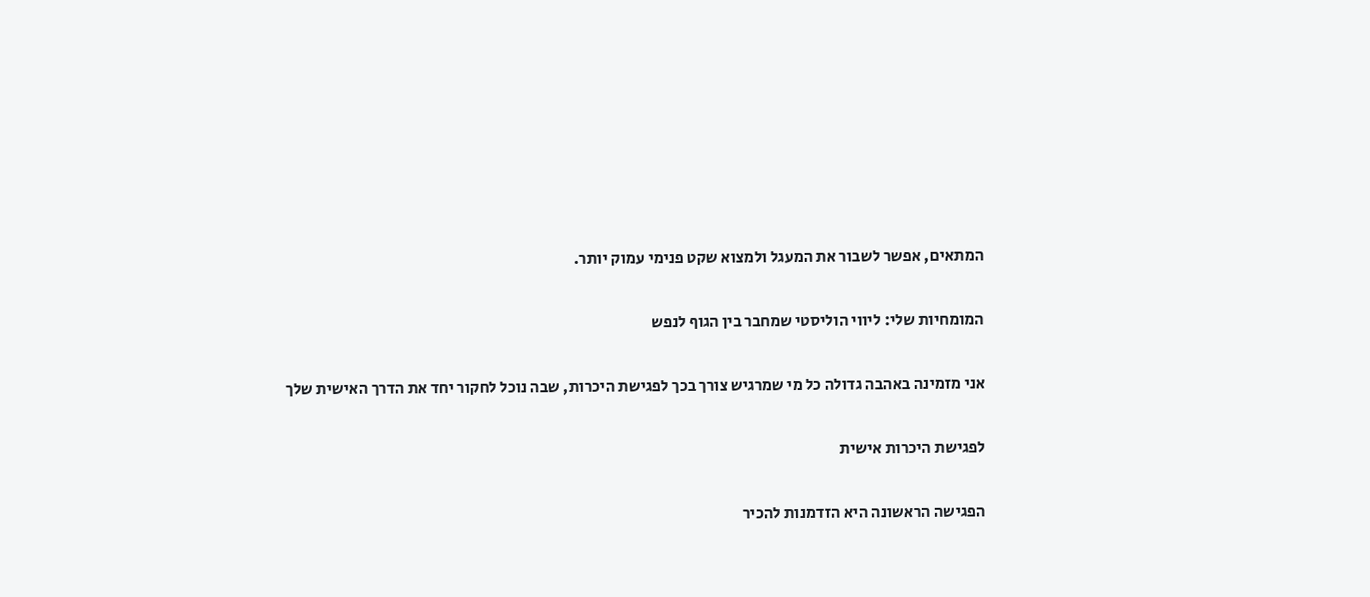המתאים, אפשר לשבור את המעגל ולמצוא שקט פנימי עמוק יותר.

המומחיות שלי: ליווי הוליסטי שמחבר בין הגוף לנפש

אני מזמינה באהבה גדולה כל מי שמרגיש צורך בכך לפגישת היכרות, שבה נוכל לחקור יחד את הדרך האישית שלך

לפגישת היכרות אישית

הפגישה הראשונה היא הזדמנות להכיר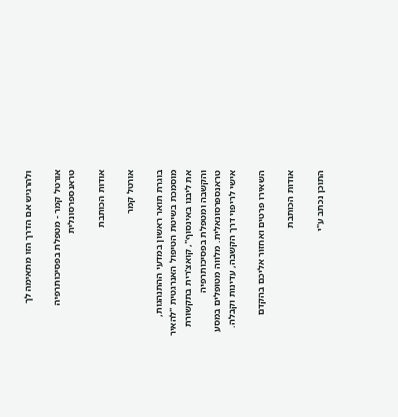ולהרגיש אם הדרך הזו מתאימה לך

אורטל קמר - מטפלת בפסיכותרפיה טראנספרסונלית

אודות הכותבת

אורטל קמר

בוגרת תואר ראשון במדעי ההתנהגות, מוסמכת בשיטת הטיפול האנרגטית "להאיר את ליבנו באינסוף", קואצ'רית בתקשורת והקשבה ומטפלת בפסיכותרפיה טראנספרסונאלית. מלווה מטופלים במסע אישי לריפוי דרך הקשבה, עדינות וקבלה.

השאירו פרטים ואחזור אליכם בהקדם

אודות הכותבת

התוכן נכתב ע"י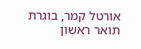אורטל קמר, בוגרת תואר ראשון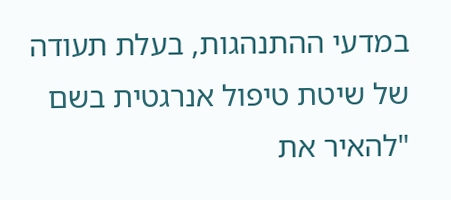במדעי ההתנהגות, בעלת תעודה של שיטת טיפול אנרגטית בשם "להאיר את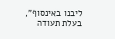ליבנו באינסוף", בעלת תעודה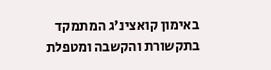באימון קואצינ'ג המתמקד בתקשורת והקשבה ומטפלת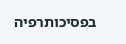בפסיכותרפיה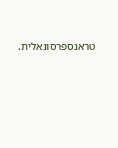טראנספרסונאלית.